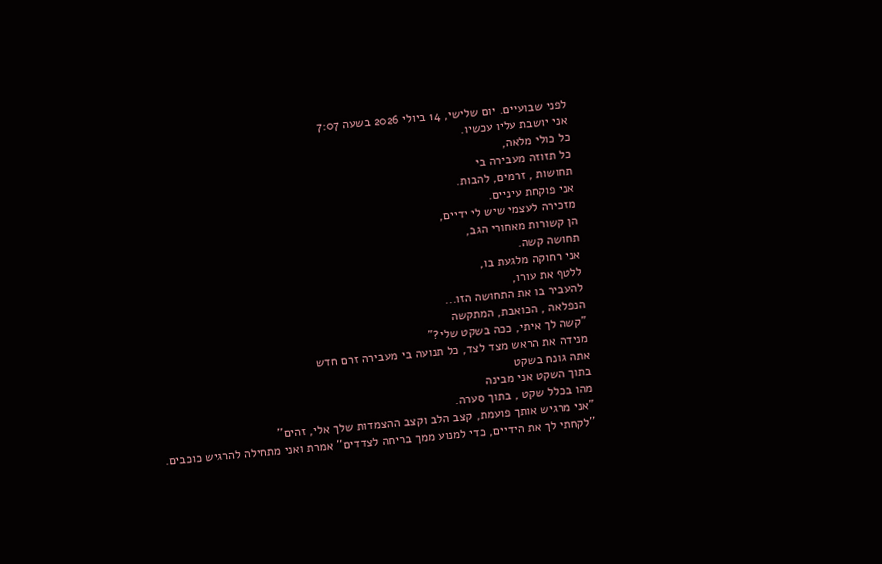לפני שבועיים. יום שלישי, 14 ביולי 2026 בשעה 7:07
אני יושבת עליו עכשיו.
כל כולי מלאה,
כל תזוזה מעבירה בי
תחושות , זרמים, להבות.
אני פוקחת עיניים.
מזכירה לעצמי שיש לי ידיים,
הן קשורות מאחורי הגב,
תחושה קשה.
אני רחוקה מלגעת בו,
ללטף את עורו,
להעביר בו את התחושה הזו...
הנפלאה , הכואבת, המתקשה
"קשה לך איתי, ככה בשקט שלי?"
מנידה את הראש מצד לצד, כל תנועה בי מעבירה זרם חדש
אתה גונח בשקט
בתוך השקט אני מבינה
מהו בכלל שקט , בתוך סערה.
"אני מרגיש אותך פועמת, קצב הלב וקצב ההצמדות שלך אלי, זהים''
''לקחתי לך את הידיים, כדי למנוע ממך בריחה לצדדים'' אמרת ואני מתחילה להרגיש כוכבים.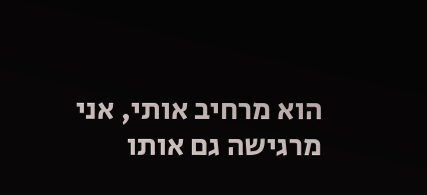הוא מרחיב אותי, אני מרגישה גם אותו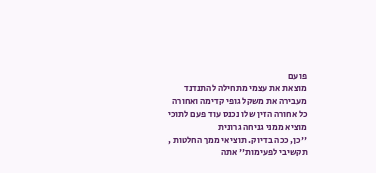פועם
מוצאת את עצמי מתחילה להתנדנד
מעבירה את משקל גופי קדימה ואחורה
כל אחורה הזין שלו נכנס עוד פעם לתוכי
מוציא ממני גניחה גרונית
''כן, ככה בדיוק. תוציאי ממך החלטות , תקשיבי לפעימות'' אתה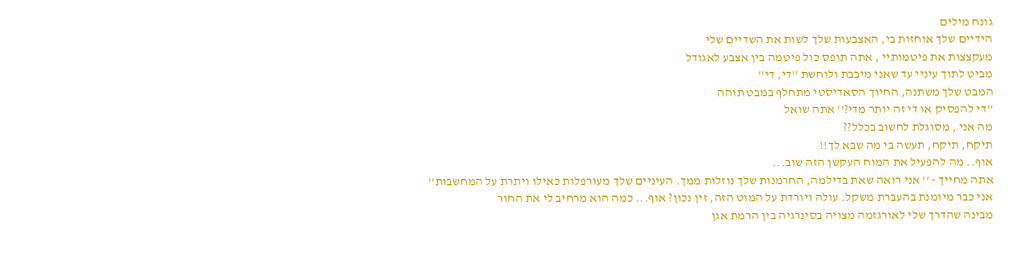גונח מילים
הידיים שלך אוחזות בי, האצבעות שלך לשות את השדיים שלי
מעקצצות את פיטמותיי , אתה תופס כול פיטמה בין אצבע לאגודל
מביט לתוך עיניי עד שאני מיבבת ולוחשת ''די, די''
המבט שלך משתנה, החיוך הסאדיסטי מתחלף במבט תוהה
''די להפסיק או די זה יותר מדי?'' אתה שואל
מה אני , מסוגלת לחשוב בכלל??
תיקח, תיקח, תעשה בי מה שבא לך!!
אוף.. מה להפעיל את המוח העקשן הזה שוב...
אתה מחייך - '' אני רואה שאת בדילמה, החרמנות שלך נוזלות ממך. העיניים שלך מעורפלות כאילו ויתרת על המחשבות''
אני כבר מיומנת בהעברת משקל. עולה ויורדת על המוט הזה, זין נכון? אוף... כמה הוא מרחיב לי את החור
מבינה שהדרך שלי לאורגזמה מצויה בסינרגיה בין הרמת אגן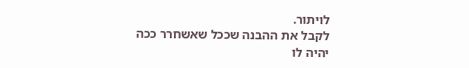לויתור.
לקבל את ההבנה שככל שאשחרר ככה יהיה לו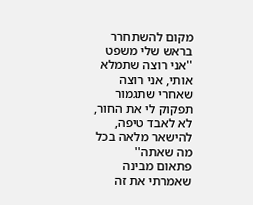מקום להשתחרר
בראש שלי משפט
''אני רוצה שתמלא אותי, אני רוצה שאחרי שתגמור תפקוק לי את החור, לא לאבד טיפה, להישאר מלאה בכל מה שאתה''
פתאום מבינה שאמרתי את זה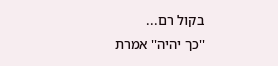בקול רם...
''כך יהיה'' אמרת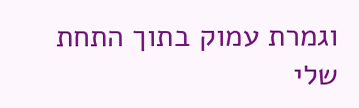וגמרת עמוק בתוך התחת שלי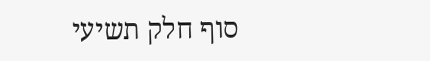סוף חלק תשיעי